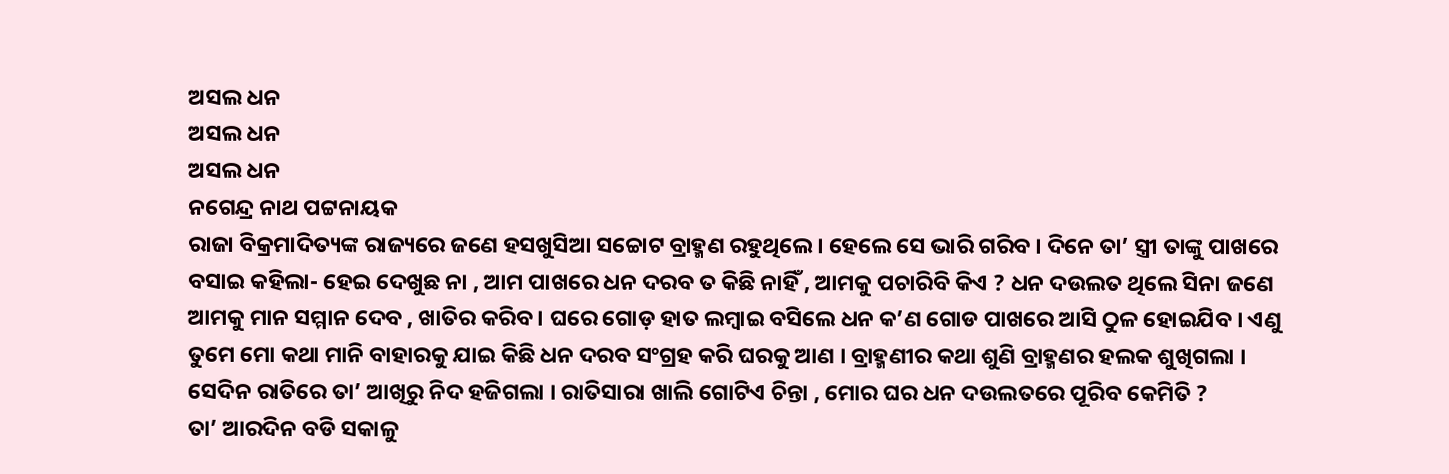ଅସଲ ଧନ
ଅସଲ ଧନ
ଅସଲ ଧନ
ନଗେନ୍ଦ୍ର ନାଥ ପଟ୍ଟନାୟକ
ରାଜା ବିକ୍ରମାଦିତ୍ୟଙ୍କ ରାଜ୍ୟରେ ଜଣେ ହସଖୁସିଆ ସଚ୍ଚୋଟ ବ୍ରାହ୍ମଣ ରହୁଥିଲେ । ହେଲେ ସେ ଭାରି ଗରିବ । ଦିନେ ତା’ ସ୍ତ୍ରୀ ତାଙ୍କୁ ପାଖରେ ବସାଇ କହିଲା- ହେଇ ଦେଖୁଛ ନା , ଆମ ପାଖରେ ଧନ ଦରବ ତ କିଛି ନାହିଁ , ଆମକୁ ପଚାରିବି କିଏ ? ଧନ ଦଉଲତ ଥିଲେ ସିନା ଜଣେ ଆମକୁ ମାନ ସମ୍ମାନ ଦେବ , ଖାତିର କରିବ । ଘରେ ଗୋଡ଼ ହାତ ଲମ୍ବାଇ ବସିଲେ ଧନ କ’ଣ ଗୋଡ ପାଖରେ ଆସି ଠୁଳ ହୋଇଯିବ । ଏଣୁ ତୁମେ ମୋ କଥା ମାନି ବାହାରକୁ ଯାଇ କିଛି ଧନ ଦରବ ସଂଗ୍ରହ କରି ଘରକୁ ଆଣ । ବ୍ରାହ୍ମଣୀର କଥା ଶୁଣି ବ୍ରାହ୍ମଣର ହଲକ ଶୁଖିଗଲା । ସେଦିନ ରାତିରେ ତା’ ଆଖିରୁ ନିଦ ହଜିଗଲା । ରାତିସାରା ଖାଲି ଗୋଟିଏ ଚିନ୍ତା , ମୋର ଘର ଧନ ଦଉଲତରେ ପୂରିବ କେମିତି ?
ତା’ ଆରଦିନ ବଡି ସକାଳୁ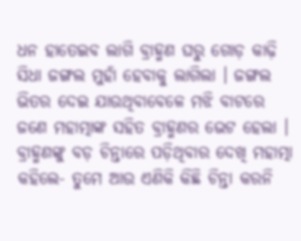ଧନ ହାତେଇବ ଲାଗି ବ୍ରାହ୍ମଣ ଘରୁ ଗୋଡ଼ କାଢ଼ି ସିଧା ଜଙ୍ଗଲ ମୁହାଁ ହେବାକୁ ଲାଗିଲା । ଜଙ୍ଗଲ ଭିତର ଦେଇ ଯାଉଥିବାବେଳେ ମଝି ବାଟରେ ଜଣେ ମହାତ୍ମାଙ୍କ ସହିତ ବ୍ରାହ୍ମଣର ଭେଟ ହେଲା । ବ୍ରାହ୍ମଣଙ୍କୁ ବଡ଼ ଚିନ୍ତାରେ ପଡ଼ିଥିବାର ଦେଖି ମହାତ୍ମା କହିଲେ- ତୁମେ ଆଉ ଏଣିକି କିଛି ଚିନ୍ତା କରନି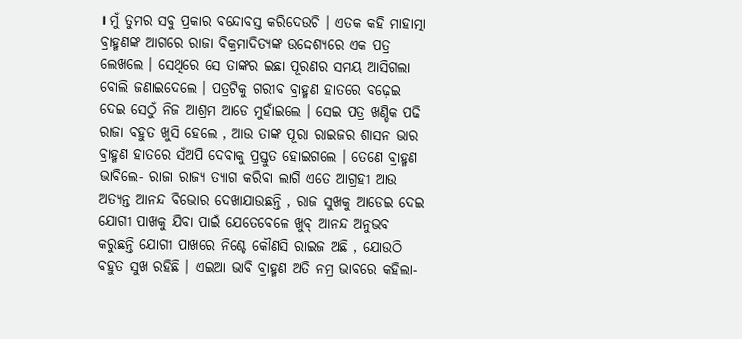। ମୁଁ ତୁମର ସବୁ ପ୍ରକାର ବନ୍ଦୋବସ୍ତ କରିଦେଉଚି । ଏତକ କହି ମାହାତ୍ମା ବ୍ରାହ୍ମଣଙ୍କ ଆଗରେ ରାଜା ବିକ୍ରମାଦିତ୍ୟଙ୍କ ଉଦ୍ଦେଶ୍ୟରେ ଏକ ପତ୍ର ଲେଖଲେ । ସେଥିରେ ସେ ତାଙ୍କର ଇଛା ପୂରଣର ସମୟ ଆସିଗଲା ବୋଲି ଜଣାଇଦେଲେ । ପତ୍ରଟିକୁ ଗରୀବ ବ୍ରାହ୍ମଣ ହାତରେ ବଢ଼େଇ ଦେଇ ସେଠୁଁ ନିଜ ଆଶ୍ରମ ଆଡେ ମୁହାଁଇଲେ । ସେଇ ପତ୍ର ଖଣ୍ଡିକ ପଢି ରାଜା ବହୁତ ଖୁସି ହେଲେ , ଆଉ ତାଙ୍କ ପୂରା ରାଇଜର ଶାସନ ଭାର ବ୍ରାହ୍ମଣ ହାତରେ ସଁଅପି ଦେବାକୁ ପ୍ରସ୍ତୁତ ହୋଇଗଲେ । ତେଣେ ବ୍ରାହ୍ମଣ ଭାବିଲେ- ରାଜା ରାଜ୍ୟ ତ୍ୟାଗ କରିବା ଲାଗି ଏତେ ଆଗ୍ରହୀ ଆଉ ଅତ୍ୟନ୍ତ ଆନନ୍ଦ ବିଭୋର ଦେଖାଯାଉଛନ୍ତି , ରାଜ ସୁଖକୁ ଆଡେଇ ଦେଇ ଯୋଗୀ ପାଖକୁ ଯିବା ପାଇଁ ଯେତେବେଳେ ଖୁବ୍ ଆନନ୍ଦ ଅନୁଭବ କରୁଛନ୍ତି ଯୋଗୀ ପାଖରେ ନିଶ୍ଚେ କୌଣସି ରାଇଜ ଅଛି , ଯୋଉଠି ବହୁତ ସୁଖ ରହିଛି । ଏଇଆ ଭାବି ବ୍ରାହ୍ମଣ ଅତି ନମ୍ର ଭାବରେ କହିଲା-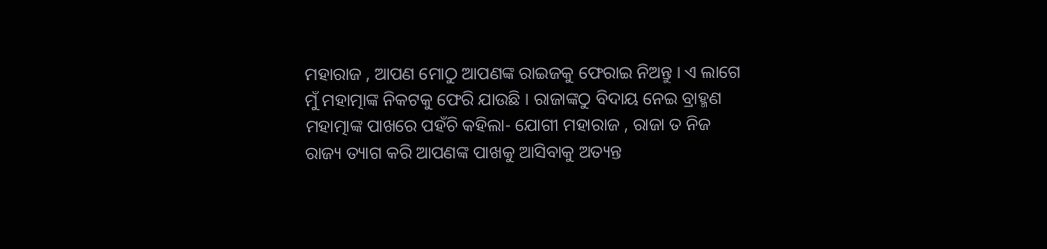ମହାରାଜ , ଆପଣ ମୋଠୁ ଆପଣଙ୍କ ରାଇଜକୁ ଫେରାଇ ନିଅନ୍ତୁ । ଏ ଲାଗେ ମୁଁ ମହାତ୍ମାଙ୍କ ନିକଟକୁ ଫେରି ଯାଉଛି । ରାଜାଙ୍କଠୁ ବିଦାୟ ନେଇ ବ୍ରାହ୍ମଣ ମହାତ୍ମାଙ୍କ ପାଖରେ ପହଁଚି କହିଲା- ଯୋଗୀ ମହାରାଜ , ରାଜା ତ ନିଜ ରାଜ୍ୟ ତ୍ୟାଗ କରି ଆପଣଙ୍କ ପାଖକୁ ଆସିବାକୁ ଅତ୍ୟନ୍ତ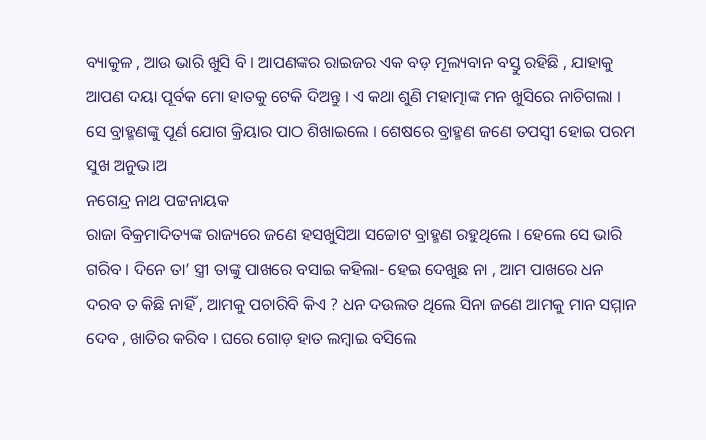ବ୍ୟାକୁଳ , ଆଉ ଭାରି ଖୁସି ବି । ଆପଣଙ୍କର ରାଇଜର ଏକ ବଡ଼ ମୂଲ୍ୟବାନ ବସ୍ତୁ ରହିଛି , ଯାହାକୁ ଆପଣ ଦୟା ପୂର୍ବକ ମୋ ହାତକୁ ଟେକି ଦିଅନ୍ତୁ । ଏ କଥା ଶୁଣି ମହାତ୍ମାଙ୍କ ମନ ଖୁସିରେ ନାଚିଗଲା । ସେ ବ୍ରାହ୍ମଣଙ୍କୁ ପୂର୍ଣ ଯୋଗ କ୍ରିୟାର ପାଠ ଶିଖାଇଲେ । ଶେଷରେ ବ୍ରାହ୍ମଣ ଜଣେ ତପସ୍ୱୀ ହୋଇ ପରମ
ସୁଖ ଅନୁଭ।ଅ
ନଗେନ୍ଦ୍ର ନାଥ ପଟ୍ଟନାୟକ
ରାଜା ବିକ୍ରମାଦିତ୍ୟଙ୍କ ରାଜ୍ୟରେ ଜଣେ ହସଖୁସିଆ ସଚ୍ଚୋଟ ବ୍ରାହ୍ମଣ ରହୁଥିଲେ । ହେଲେ ସେ ଭାରି ଗରିବ । ଦିନେ ତା’ ସ୍ତ୍ରୀ ତାଙ୍କୁ ପାଖରେ ବସାଇ କହିଲା- ହେଇ ଦେଖୁଛ ନା , ଆମ ପାଖରେ ଧନ ଦରବ ତ କିଛି ନାହିଁ , ଆମକୁ ପଚାରିବି କିଏ ? ଧନ ଦଉଲତ ଥିଲେ ସିନା ଜଣେ ଆମକୁ ମାନ ସମ୍ମାନ ଦେବ , ଖାତିର କରିବ । ଘରେ ଗୋଡ଼ ହାତ ଲମ୍ବାଇ ବସିଲେ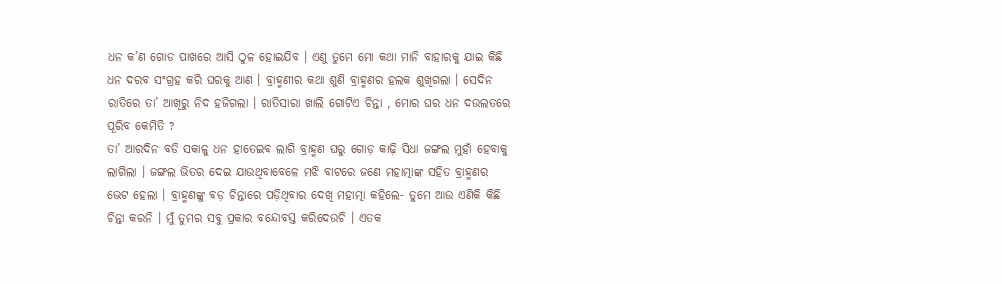ଧନ କ’ଣ ଗୋଡ ପାଖରେ ଆସି ଠୁଳ ହୋଇଯିବ । ଏଣୁ ତୁମେ ମୋ କଥା ମାନି ବାହାରକୁ ଯାଇ କିଛି ଧନ ଦରବ ସଂଗ୍ରହ କରି ଘରକୁ ଆଣ । ବ୍ରାହ୍ମଣୀର କଥା ଶୁଣି ବ୍ରାହ୍ମଣର ହଲକ ଶୁଖିଗଲା । ସେଦିନ ରାତିରେ ତା’ ଆଖିରୁ ନିଦ ହଜିଗଲା । ରାତିସାରା ଖାଲି ଗୋଟିଏ ଚିନ୍ତା , ମୋର ଘର ଧନ ଦଉଲତରେ ପୂରିବ କେମିତି ?
ତା’ ଆରଦିନ ବଡି ସକାଳୁ ଧନ ହାତେଇବ ଲାଗି ବ୍ରାହ୍ମଣ ଘରୁ ଗୋଡ଼ କାଢ଼ି ସିଧା ଜଙ୍ଗଲ ମୁହାଁ ହେବାକୁ ଲାଗିଲା । ଜଙ୍ଗଲ ଭିତର ଦେଇ ଯାଉଥିବାବେଳେ ମଝି ବାଟରେ ଜଣେ ମହାତ୍ମାଙ୍କ ସହିତ ବ୍ରାହ୍ମଣର ଭେଟ ହେଲା । ବ୍ରାହ୍ମଣଙ୍କୁ ବଡ଼ ଚିନ୍ତାରେ ପଡ଼ିଥିବାର ଦେଖି ମହାତ୍ମା କହିଲେ- ତୁମେ ଆଉ ଏଣିକି କିଛି ଚିନ୍ତା କରନି । ମୁଁ ତୁମର ସବୁ ପ୍ରକାର ବନ୍ଦୋବସ୍ତ କରିଦେଉଚି । ଏତକ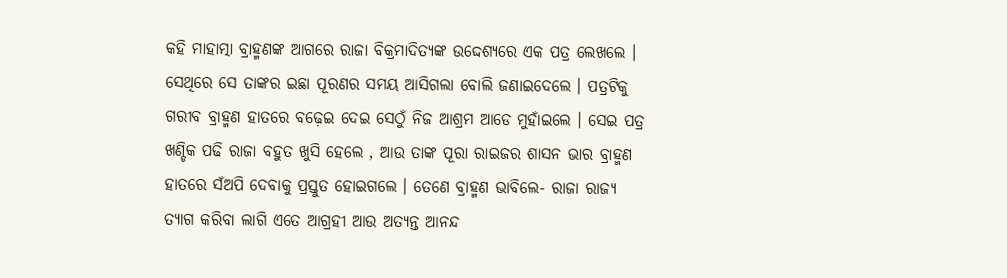କହି ମାହାତ୍ମା ବ୍ରାହ୍ମଣଙ୍କ ଆଗରେ ରାଜା ବିକ୍ରମାଦିତ୍ୟଙ୍କ ଉଦ୍ଦେଶ୍ୟରେ ଏକ ପତ୍ର ଲେଖଲେ । ସେଥିରେ ସେ ତାଙ୍କର ଇଛା ପୂରଣର ସମୟ ଆସିଗଲା ବୋଲି ଜଣାଇଦେଲେ । ପତ୍ରଟିକୁ ଗରୀବ ବ୍ରାହ୍ମଣ ହାତରେ ବଢ଼େଇ ଦେଇ ସେଠୁଁ ନିଜ ଆଶ୍ରମ ଆଡେ ମୁହାଁଇଲେ । ସେଇ ପତ୍ର ଖଣ୍ଡିକ ପଢି ରାଜା ବହୁତ ଖୁସି ହେଲେ , ଆଉ ତାଙ୍କ ପୂରା ରାଇଜର ଶାସନ ଭାର ବ୍ରାହ୍ମଣ ହାତରେ ସଁଅପି ଦେବାକୁ ପ୍ରସ୍ତୁତ ହୋଇଗଲେ । ତେଣେ ବ୍ରାହ୍ମଣ ଭାବିଲେ- ରାଜା ରାଜ୍ୟ ତ୍ୟାଗ କରିବା ଲାଗି ଏତେ ଆଗ୍ରହୀ ଆଉ ଅତ୍ୟନ୍ତ ଆନନ୍ଦ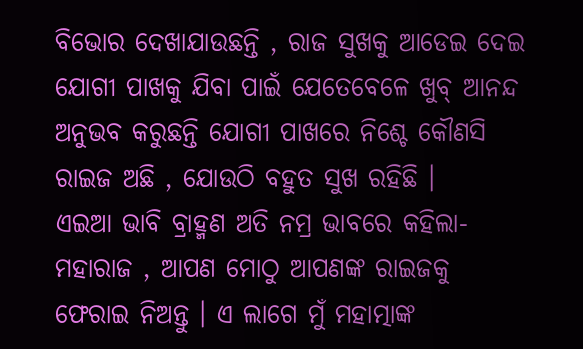ବିଭୋର ଦେଖାଯାଉଛନ୍ତି , ରାଜ ସୁଖକୁ ଆଡେଇ ଦେଇ ଯୋଗୀ ପାଖକୁ ଯିବା ପାଇଁ ଯେତେବେଳେ ଖୁବ୍ ଆନନ୍ଦ ଅନୁଭବ କରୁଛନ୍ତି ଯୋଗୀ ପାଖରେ ନିଶ୍ଚେ କୌଣସି ରାଇଜ ଅଛି , ଯୋଉଠି ବହୁତ ସୁଖ ରହିଛି ।
ଏଇଆ ଭାବି ବ୍ରାହ୍ମଣ ଅତି ନମ୍ର ଭାବରେ କହିଲା- ମହାରାଜ , ଆପଣ ମୋଠୁ ଆପଣଙ୍କ ରାଇଜକୁ ଫେରାଇ ନିଅନ୍ତୁ । ଏ ଲାଗେ ମୁଁ ମହାତ୍ମାଙ୍କ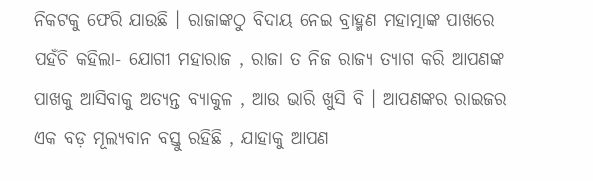ନିକଟକୁ ଫେରି ଯାଉଛି । ରାଜାଙ୍କଠୁ ବିଦାୟ ନେଇ ବ୍ରାହ୍ମଣ ମହାତ୍ମାଙ୍କ ପାଖରେ ପହଁଚି କହିଲା- ଯୋଗୀ ମହାରାଜ , ରାଜା ତ ନିଜ ରାଜ୍ୟ ତ୍ୟାଗ କରି ଆପଣଙ୍କ ପାଖକୁ ଆସିବାକୁ ଅତ୍ୟନ୍ତ ବ୍ୟାକୁଳ , ଆଉ ଭାରି ଖୁସି ବି । ଆପଣଙ୍କର ରାଇଜର ଏକ ବଡ଼ ମୂଲ୍ୟବାନ ବସ୍ତୁ ରହିଛି , ଯାହାକୁ ଆପଣ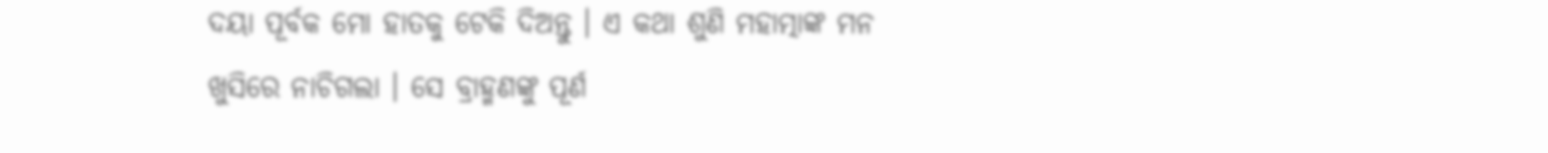ଦୟା ପୂର୍ବକ ମୋ ହାତକୁ ଟେକି ଦିଅନ୍ତୁ । ଏ କଥା ଶୁଣି ମହାତ୍ମାଙ୍କ ମନ ଖୁସିରେ ନାଚିଗଲା । ସେ ବ୍ରାହ୍ମଣଙ୍କୁ ପୂର୍ଣ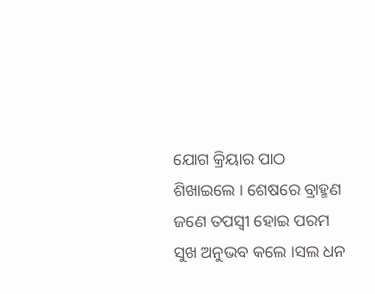ଯୋଗ କ୍ରିୟାର ପାଠ ଶିଖାଇଲେ । ଶେଷରେ ବ୍ରାହ୍ମଣ ଜଣେ ତପସ୍ୱୀ ହୋଇ ପରମ ସୁଖ ଅନୁଭବ କଲେ ।ସଲ ଧନ